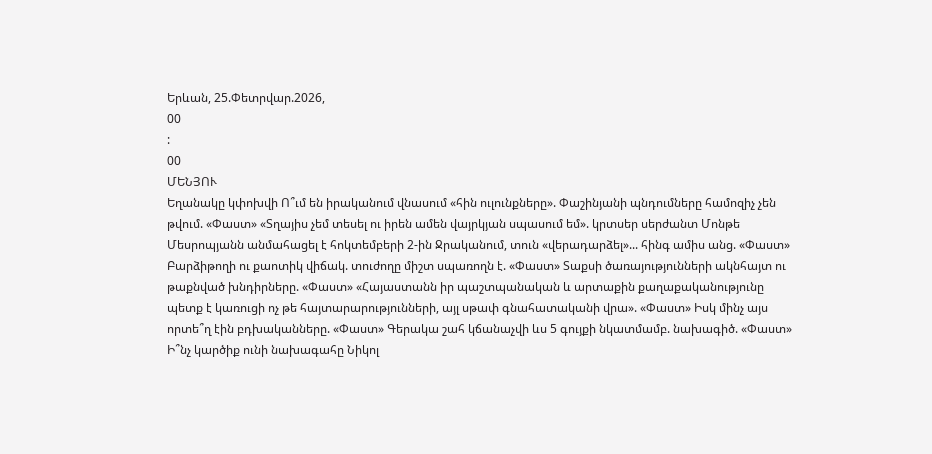Երևան, 25.Փետրվար.2026,
00
:
00
ՄԵՆՅՈՒ
Եղանակը կփոխվի Ո՞ւմ են իրականում վնասում «հին ուլունքները». Փաշինյանի պնդումները համոզիչ չեն թվում. «Փաստ» «Տղայիս չեմ տեսել ու իրեն ամեն վայրկյան սպասում եմ». կրտսեր սերժանտ Մոնթե Մեսրոպյանն անմահացել է հոկտեմբերի 2-ին Ջրականում, տուն «վերադարձել»... հինգ ամիս անց. «Փաստ» Բարձիթողի ու քաոտիկ վիճակ. տուժողը միշտ սպառողն է. «Փաստ» Տաքսի ծառայությունների ակնհայտ ու թաքնված խնդիրները. «Փաստ» «Հայաստանն իր պաշտպանական և արտաքին քաղաքականությունը պետք է կառուցի ոչ թե հայտարարությունների, այլ սթափ գնահատականի վրա». «Փաստ» Իսկ մինչ այս որտե՞ղ էին բդխականները. «Փաստ» Գերակա շահ կճանաչվի ևս 5 գույքի նկատմամբ. նախագիծ. «Փաստ» Ի՞նչ կարծիք ունի նախագահը Նիկոլ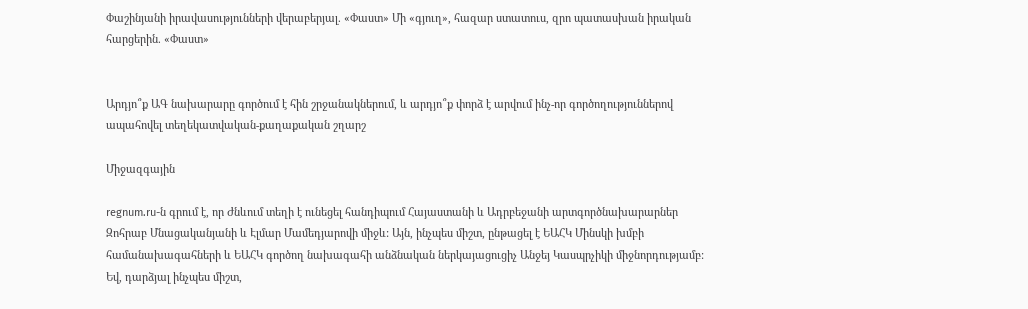Փաշինյանի իրավասությունների վերաբերյալ. «Փաստ» Մի «գյուղ», հազար ստատուս, զրո պատասխան իրական հարցերին. «Փաստ»


Արդյո՞ք ԱԳ նախարարը գործում է հին շրջանակներում, և արդյո՞ք փորձ է արվում ինչ-որ գործողություններով ապահովել տեղեկատվական-քաղաքական շղարշ

Միջազգային

regnum.ru-ն գրում է, որ Ժնևում տեղի է ունեցել հանդիպում Հայաստանի և Ադրբեջանի արտգործնախարարներ Զոհրաբ Մնացականյանի և Էլմար Մամեդյարովի միջև: Այն, ինչպես միշտ, ընթացել է ԵԱՀԿ Մինսկի խմբի համանախագահների և ԵԱՀԿ գործող նախագահի անձնական ներկայացուցիչ Անջեյ Կասպրչիկի միջնորդությամբ: Եվ, դարձյալ ինչպես միշտ,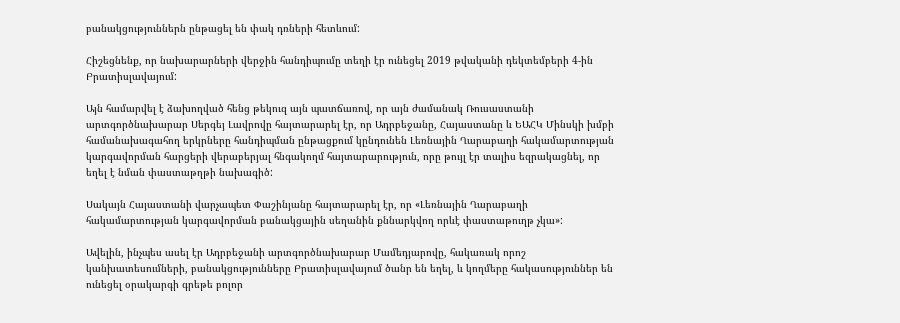բանակցություններն ընթացել են փակ դռների հետևում:

Հիշեցնենք, որ նախարարների վերջին հանդիպումը տեղի էր ունեցել 2019 թվականի դեկտեմբերի 4-ին Բրատիսլավայում:

Այն համարվել է ձախողված հենց թեկուզ այն պատճառով, որ այն ժամանակ Ռուսաստանի արտգործնախարար Սերգեյ Լավրովը հայտարարել էր, որ Ադրբեջանը, Հայաստանը և ԵԱՀԿ Մինսկի խմբի համանախագահող երկրները հանդիպման ընթացքում կընդունեն Լեռնային Ղարաբաղի հակամարտության կարգավորման հարցերի վերաբերյալ հնգակողմ հայտարարություն, որը թույլ էր տալիս եզրակացնել, որ եղել է նման փաստաթղթի նախագիծ:

Սակայն Հայաստանի վարչապետ Փաշինյանը հայտարարել էր, որ «Լեռնային Ղարաբաղի հակամարտության կարգավորման բանակցային սեղանին քննարկվող որևէ փաստաթուղթ չկա»:

Ավելին, ինչպես ասել էր Ադրբեջանի արտգործնախարար Մամեդյարովը, հակառակ որոշ կանխատեսումների, բանակցությունները Բրատիսլավայում ծանր են եղել, և կողմերը հակասություններ են ունեցել օրակարգի գրեթե բոլոր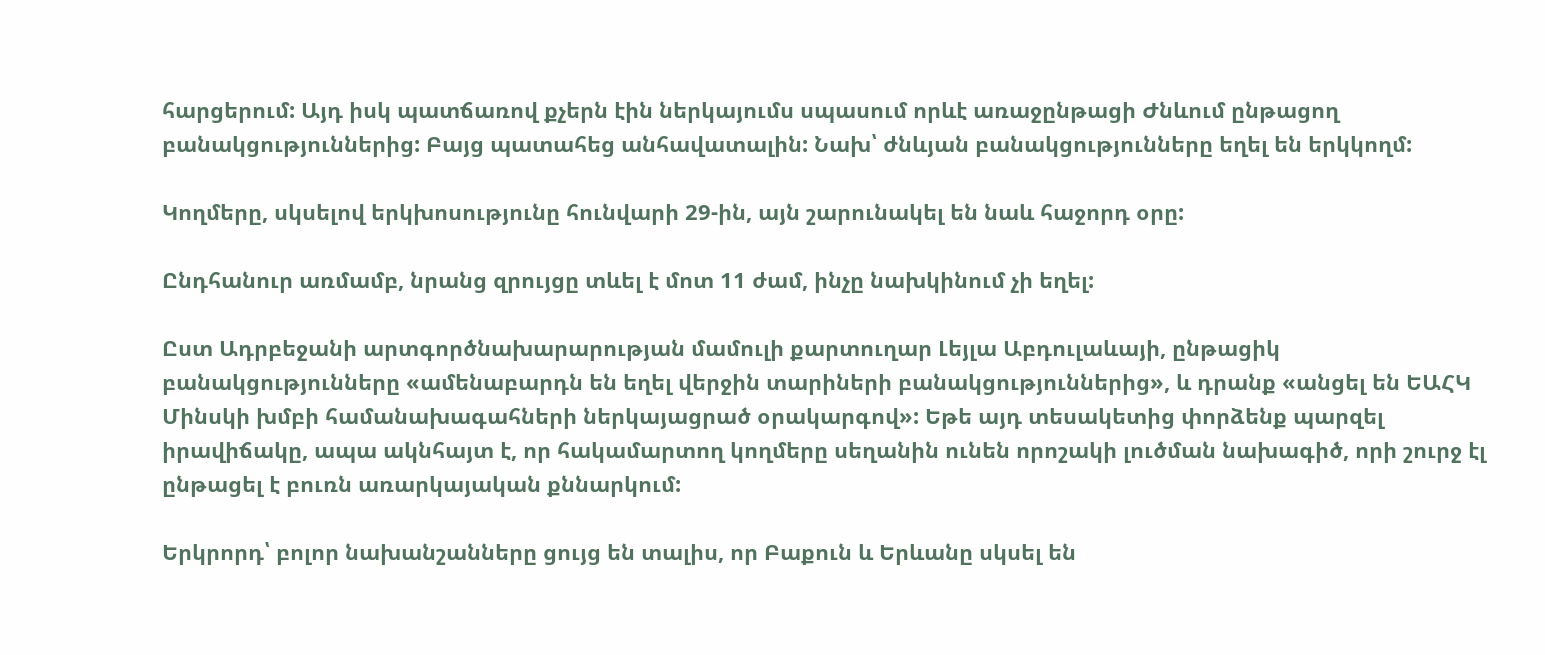հարցերում: Այդ իսկ պատճառով քչերն էին ներկայումս սպասում որևէ առաջընթացի Ժնևում ընթացող բանակցություններից: Բայց պատահեց անհավատալին: Նախ՝ ժնևյան բանակցությունները եղել են երկկողմ:

Կողմերը, սկսելով երկխոսությունը հունվարի 29-ին, այն շարունակել են նաև հաջորդ օրը:

Ընդհանուր առմամբ, նրանց զրույցը տևել է մոտ 11 ժամ, ինչը նախկինում չի եղել:

Ըստ Ադրբեջանի արտգործնախարարության մամուլի քարտուղար Լեյլա Աբդուլաևայի, ընթացիկ բանակցությունները «ամենաբարդն են եղել վերջին տարիների բանակցություններից», և դրանք «անցել են ԵԱՀԿ Մինսկի խմբի համանախագահների ներկայացրած օրակարգով»: Եթե այդ տեսակետից փորձենք պարզել իրավիճակը, ապա ակնհայտ է, որ հակամարտող կողմերը սեղանին ունեն որոշակի լուծման նախագիծ, որի շուրջ էլ ընթացել է բուռն առարկայական քննարկում:

Երկրորդ՝ բոլոր նախանշանները ցույց են տալիս, որ Բաքուն և Երևանը սկսել են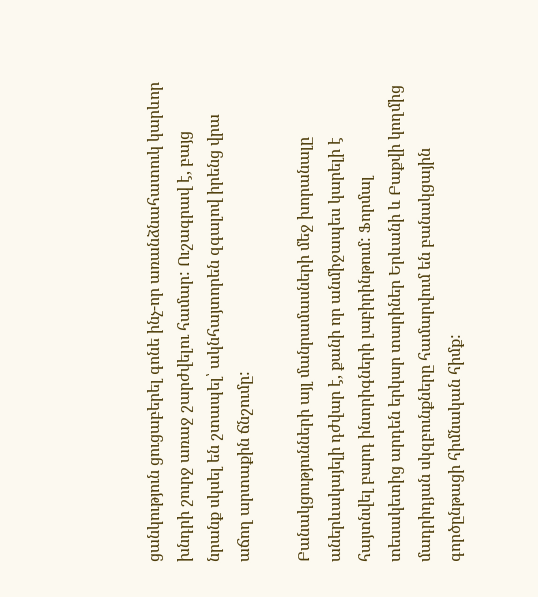ցանկություն ցուցաբերել գոնե ինչ-որ առանձնահատուկ կարևոր խնդրի շուրջ առաջ շարժվելու համար: Ուշագրավ է, բայց նրանք սկսել են շտապել՝ ակնհայտորեն զգալով իրենց վրա աճող արտաքին ճնշումը:

Բանակցությունների այլ մանրամասների մեջ խորանալը աներևակայելի դժվար է, քանի որ անմիջապես կարելի է հայտնվել բարդ ինտրիգների լաբիրինթում: Ֆորմալ տեսակետից արդեն երկար տարիներ Երևանի և Բաքվի կողմից մադրիդյան սկզբունքները համարվում են բանակցային գործընթացի հիմնական հիմք: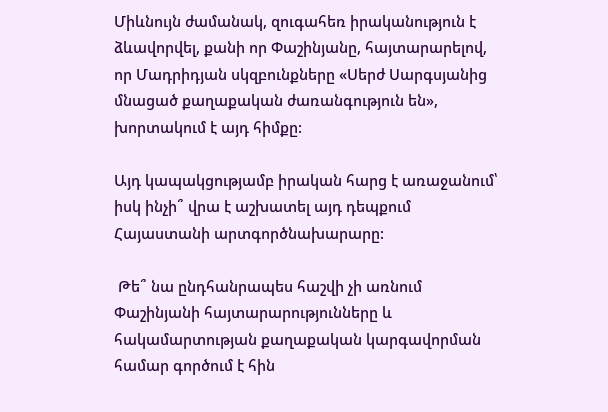Միևնույն ժամանակ, զուգահեռ իրականություն է ձևավորվել, քանի որ Փաշինյանը, հայտարարելով, որ Մադրիդյան սկզբունքները «Սերժ Սարգսյանից մնացած քաղաքական ժառանգություն են», խորտակում է այդ հիմքը:

Այդ կապակցությամբ իրական հարց է առաջանում՝ իսկ ինչի՞ վրա է աշխատել այդ դեպքում Հայաստանի արտգործնախարարը:

 Թե՞ նա ընդհանրապես հաշվի չի առնում Փաշինյանի հայտարարությունները և հակամարտության քաղաքական կարգավորման համար գործում է հին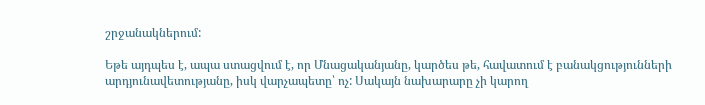շրջանակներում:

Եթե այդպես է, ապա ստացվում է, որ Մնացականյանը, կարծես թե, հավատում է բանակցությունների արդյունավետությանը, իսկ վարչապետը՝ ոչ: Սակայն նախարարը չի կարող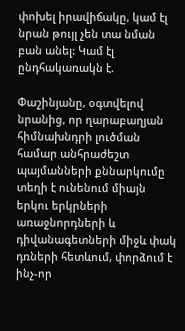փոխել իրավիճակը, կամ էլ նրան թույլ չեն տա նման բան անել: Կամ էլ ընդհակառակն է.

Փաշինյանը, օգտվելով նրանից, որ ղարաբաղյան հիմնախնդրի լուծման համար անհրաժեշտ պայմանների քննարկումը տեղի է ունենում միայն երկու երկրների առաջնորդների և դիվանագետների միջև փակ դռների հետևում, փորձում է ինչ-որ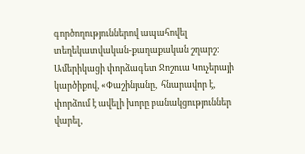գործողություններով ապահովել տեղեկատվական-քաղաքական շղարշ: Ամերիկացի փորձագետ Ջոշուա Կուչերայի կարծիքով, «Փաշինյանը,  հնարավոր է, փորձում է ավելի խորը բանակցություններ վարել,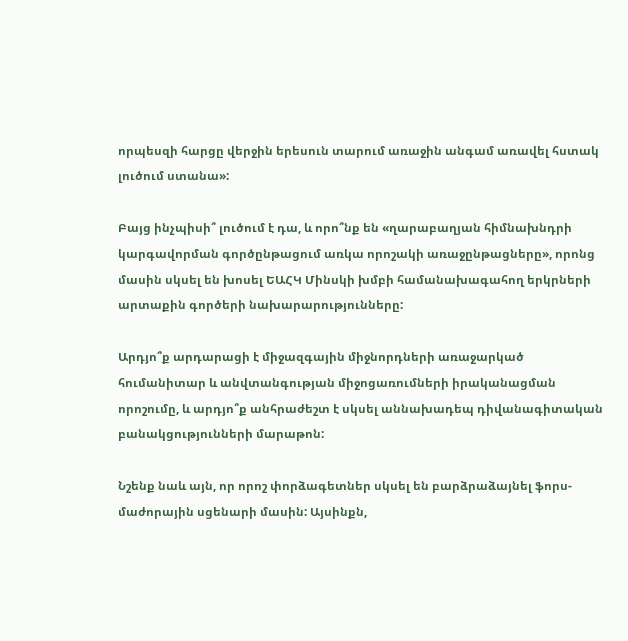որպեսզի հարցը վերջին երեսուն տարում առաջին անգամ առավել հստակ լուծում ստանա»:

Բայց ինչպիսի՞ լուծում է դա, և որո՞նք են «ղարաբաղյան հիմնախնդրի կարգավորման գործընթացում առկա որոշակի առաջընթացները», որոնց մասին սկսել են խոսել ԵԱՀԿ Մինսկի խմբի համանախագահող երկրների արտաքին գործերի նախարարությունները:

Արդյո՞ք արդարացի է միջազգային միջնորդների առաջարկած հումանիտար և անվտանգության միջոցառումների իրականացման որոշումը, և արդյո՞ք անհրաժեշտ է սկսել աննախադեպ դիվանագիտական բանակցությունների մարաթոն:

Նշենք նաև այն, որ որոշ փորձագետներ սկսել են բարձրաձայնել ֆորս-մաժորային սցենարի մասին: Այսինքն,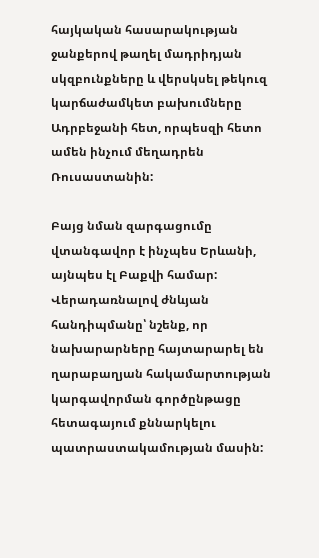հայկական հասարակության ջանքերով թաղել մադրիդյան սկզբունքները և վերսկսել թեկուզ կարճաժամկետ բախումները Ադրբեջանի հետ, որպեսզի հետո ամեն ինչում մեղադրեն Ռուսաստանին:

Բայց նման զարգացումը վտանգավոր է ինչպես Երևանի, այնպես էլ Բաքվի համար: Վերադառնալով ժնևյան հանդիպմանը՝ նշենք, որ նախարարները հայտարարել են ղարաբաղյան հակամարտության կարգավորման գործընթացը հետագայում քննարկելու պատրաստակամության մասին: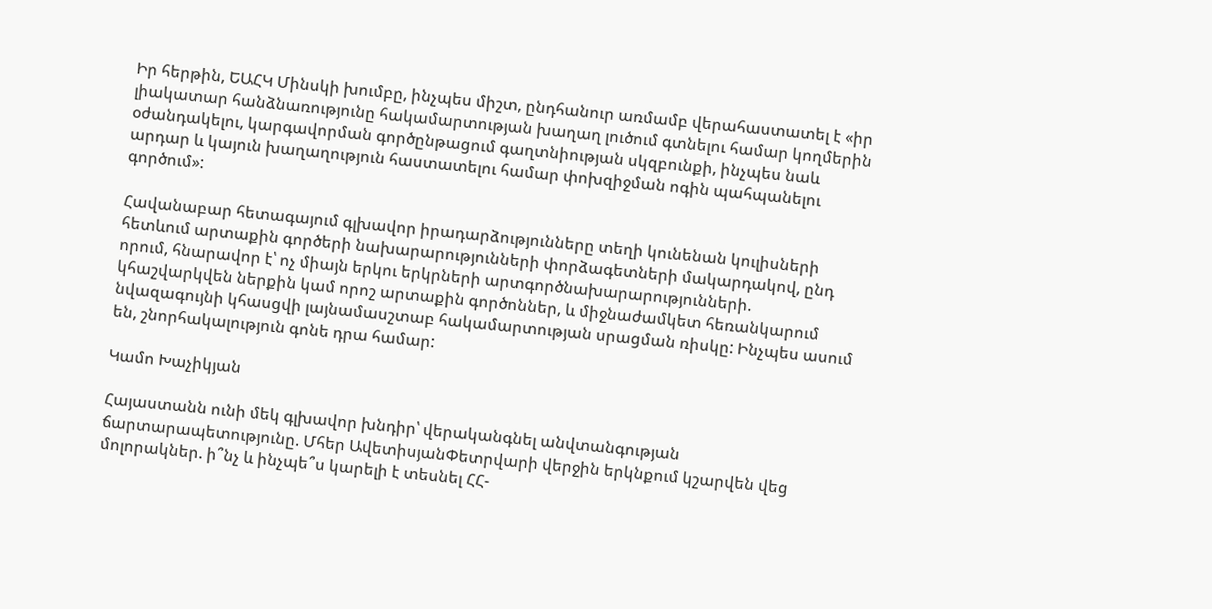Իր հերթին, ԵԱՀԿ Մինսկի խումբը, ինչպես միշտ, ընդհանուր առմամբ վերահաստատել է «իր լիակատար հանձնառությունը հակամարտության խաղաղ լուծում գտնելու համար կողմերին օժանդակելու, կարգավորման գործընթացում գաղտնիության սկզբունքի, ինչպես նաև արդար և կայուն խաղաղություն հաստատելու համար փոխզիջման ոգին պահպանելու գործում»:

Հավանաբար հետագայում գլխավոր իրադարձությունները տեղի կունենան կուլիսների հետևում արտաքին գործերի նախարարությունների փորձագետների մակարդակով, ընդ որում, հնարավոր է՝ ոչ միայն երկու երկրների արտգործնախարարությունների. կհաշվարկվեն ներքին կամ որոշ արտաքին գործոններ, և միջնաժամկետ հեռանկարում նվազագույնի կհասցվի լայնամասշտաբ հակամարտության սրացման ռիսկը: Ինչպես ասում են, շնորհակալություն գոնե դրա համար:

Կամո Խաչիկյան

Հայաստանն ունի մեկ գլխավոր խնդիր՝ վերականգնել անվտանգության ճարտարապետությունը. Մհեր ԱվետիսյանՓետրվարի վերջին երկնքում կշարվեն վեց մոլորակներ. ի՞նչ և ինչպե՞ս կարելի է տեսնել ՀՀ-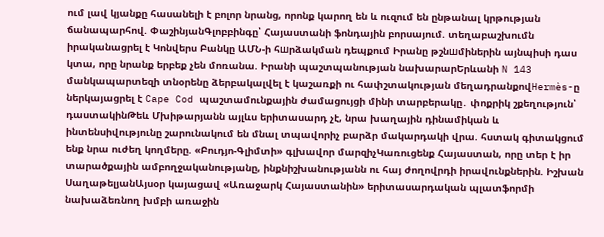ում լավ կյանքը հասանելի է բոլոր նրանց, որոնք կարող են և ուզում են ընթանալ կրթության ճանապարհով. ՓաշինյանԳլոբբինգը՝ Հայաստանի ֆոնդային բորսայում. տեղաբաշխումն իրականացրել է Կոնվերս Բանկը ԱՄՆ-ի հшրձակման դեպքում Իրանը թշնшմիներին այնպիսի դաս կտա, որը նրանք երբեք չեն մոռանա. Իրանի պաշտպանության նախարարԵրևանի N 143 մանկապարտեզի տնօրենը ձերբակալվել է կաշառքի ու հափշտակության մեղադրանքովHermès-ը ներկայացրել է Cape Cod պաշտամունքային ժամացույցի մինի տարբերակը․ փոքրիկ շքեղություն՝ դաստակինԹեև Մխիթարյանն այլևս երիտասարդ չէ, նրա խաղային դինամիկան և ինտենսիվությունը շարունակում են մնալ տպավորիչ բարձր մակարդակի վրա. հստակ գիտակցում ենք նրա ուժեղ կողմերը. «Բուդյո-Գլիմտի» գլխավոր մարզիչԿառուցենք Հայաստան, որը տեր է իր տարածքային ամբողջականությանը, ինքնիշխանությանն ու հայ ժողովրդի իրավունքներին. Իշխան ՍաղաթելյանԱյսօր կայացավ «Առաջարկ Հայաստանին» երիտասարդական պլատֆորմի նախաձեռնող խմբի առաջին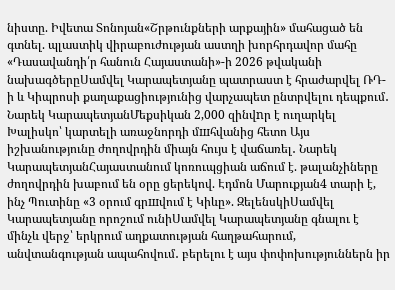նիստը. Իվետա Տոնոյան«Շրթունքների արքային» մահացած են գտնել. պլաստիկ վիրաբուժության աստղի խորհրդավոր մահը «Դասավանդի՛ր հանուն Հայաստանի»-ի 2026 թվականի նախագծերըՍամվել Կարապետյանը պատրաստ է հրաժարվել ՌԴ-ի և Կիպրոսի քաղաքացիությունից վարչապետ ընտրվելու դեպքում․ Նարեկ ԿարապետյանՄեքսիկան 2,000 զինվnր է ուղարկել Խալիսկո՝ կարտելի առաջնորդի մшհվանից հետո Այս իշխանությունը ժողովրդին միայն հույս է վաճառել․ Նարեկ ԿարապետյանՀայաստանում կոռուպցիան աճում է. թալանչիները ժողովրդին խաբում են օրը ցերեկով. Էդմոն Մարուքյան4 տարի է, ինչ Պուտինը «3 օրում գրшվում է Կիևը». ԶելենսկիՍամվել Կարապետյանը որոշում ունիՍամվել Կարապետյանը գնալու է մինչև վերջ՝ երկրում աղքատության հաղթահարում, անվտանգության ապահովում․ բերելու է այս փոփոխություններն իր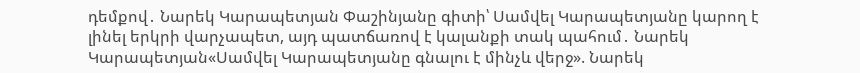դեմքով․ Նարեկ Կարապետյան Փաշինյանը գիտի՝ Սամվել Կարապետյանը կարող է լինել երկրի վարչապետ, այդ պատճառով է կալանքի տակ պահում․ Նարեկ Կարապետյան«Սամվել Կարապետյանը գնալու է մինչև վերջ». Նարեկ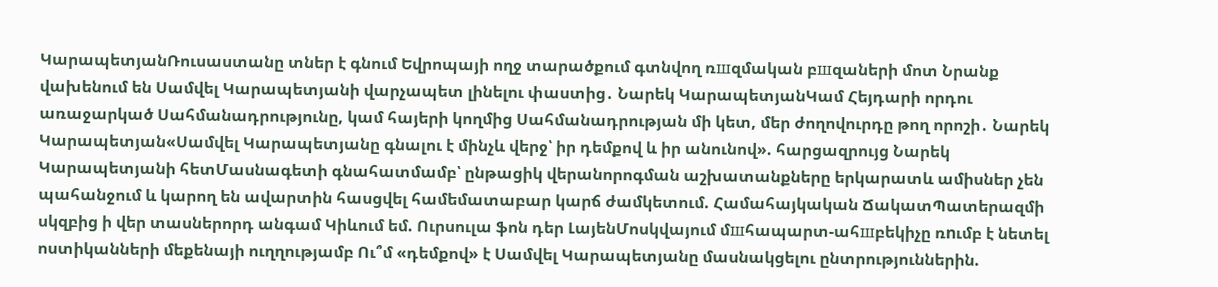ԿարապետյանՌուսաստանը տներ է գնում Եվրոպայի ողջ տարածքում գտնվող ռшզմական բшզաների մոտ Նրանք վախենում են Սամվել Կարապետյանի վարչապետ լինելու փաստից․ Նարեկ ԿարապետյանԿամ Հեյդարի որդու առաջարկած Սահմանադրությունը, կամ հայերի կողմից Սահմանադրության մի կետ, մեր ժողովուրդը թող որոշի․ Նարեկ Կարապետյան«Սամվել Կարապետյանը գնալու է մինչև վերջ՝ իր դեմքով և իր անունով». հարցազրույց Նարեկ Կարապետյանի հետՄասնագետի գնահատմամբ՝ ընթացիկ վերանորոգման աշխատանքները երկարատև ամիսներ չեն պահանջում և կարող են ավարտին հասցվել համեմատաբար կարճ ժամկետում. Համահայկական ՃակատՊատերազմի սկզբից ի վեր տասներորդ անգամ Կիևում եմ. Ուրսուլա ֆոն դեր ԼայենՄոսկվայում մшհապարտ-ահшբեկիչը ռnւմբ է նետել ոստիկանների մեքենայի ուղղությամբ Ու՞մ «դեմքով» է Սամվել Կարապետյանը մասնակցելու ընտրություններին.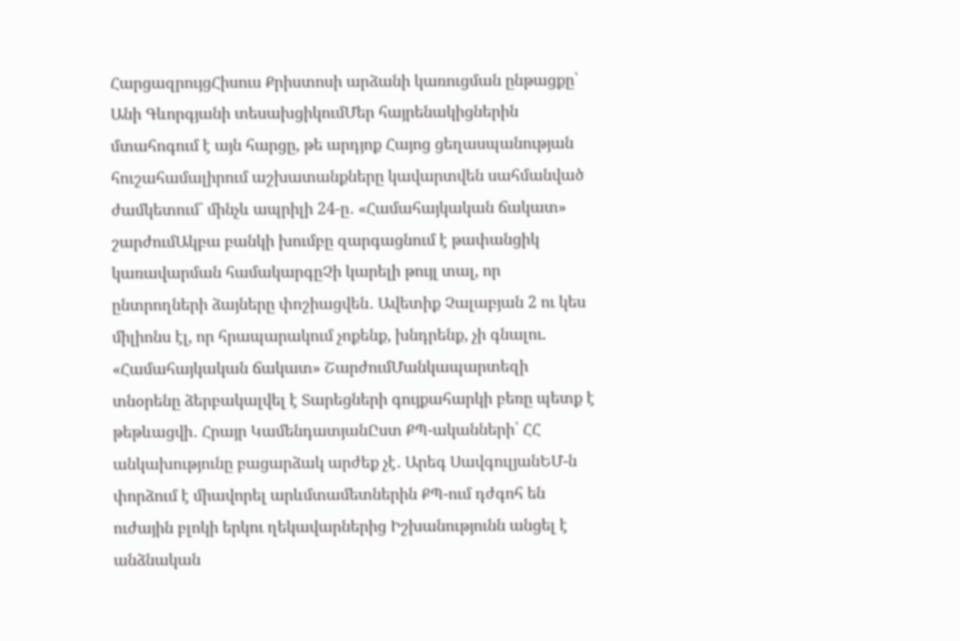ՀարցազրույցՀիսուս Քրիստոսի արձանի կառուցման ընթացքը՝ Անի Գևորգյանի տեսախցիկումՄեր հայրենակիցներին մտահոգում է այն հարցը, թե արդյոք Հայոց ցեղասպանության հուշահամալիրում աշխատանքները կավարտվեն սահմանված ժամկետում` մինչև ապրիլի 24-ը․ «Համահայկական ճակատ» շարժումԱկբա բանկի խումբը զարգացնում է թափանցիկ կառավարման համակարգըՉի կարելի թույլ տալ, որ ընտրողների ձայները փոշիացվեն․ Ավետիք Չալաբյան 2 ու կես միլիոնս էլ, որ հրապարակում չոքենք, խնդրենք, չի գնալու. «Համահայկական ճակատ» ՇարժումՄանկապարտեզի տնօրենը ձերբակալվել է Տարեցների գույքահարկի բեռը պետք է թեթևացվի․ Հրայր ԿամենդատյանԸստ ՔՊ-ականների՝ ՀՀ անկախությունը բացարձակ արժեք չէ․ Արեգ ՍավգուլյանԵՄ-ն փորձում է միավորել արևմտամետներին ՔՊ-ում դժգոհ են ուժային բլոկի երկու ղեկավարներից Իշխանությունն անցել է անձնական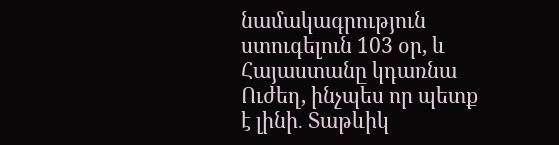նամակագրություն ստուգելուն 103 օր, և Հայաստանը կդառնա Ուժեղ, ինչպես որ պետք է լինի․ Տաթևիկ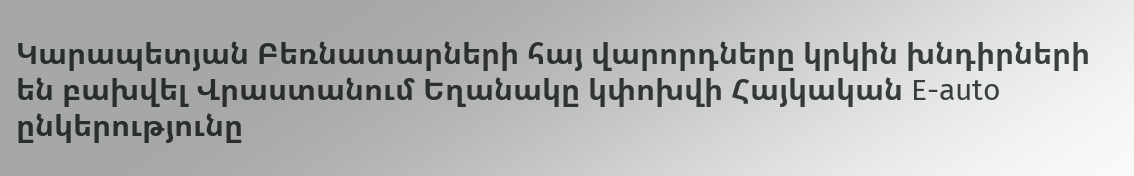Կարապետյան Բեռնատարների հայ վարորդները կրկին խնդիրների են բախվել Վրաստանում Եղանակը կփոխվի Հայկական E-auto ընկերությունը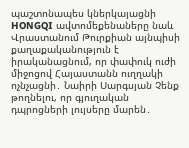պաշտոնապես կներկայացնի HONGQI ավտոմեքենաները նաև Վրաստանում Թուրքիան այնպիսի քաղաքականություն է իրականացնում, որ փափուկ ուժի միջոցով Հայաստանն ուղղակի ոչնչացնի․ Նաիրի Սարգսյան Չենք թողնելու, որ գյուղական դպրոցների լույսերը մարեն․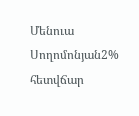Մենուա Սողոմոնյան2% հետվճար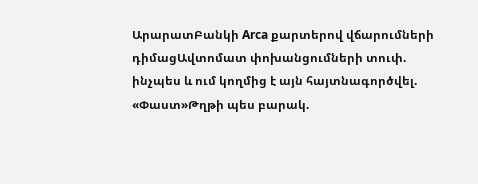ԱրարատԲանկի Arca քարտերով վճարումների դիմացԱվտոմատ փոխանցումների տուփ. ինչպես և ում կողմից է այն հայտնագործվել. «Փաստ»Թղթի պես բարակ.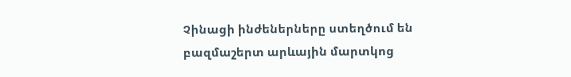Չինացի ինժեներները ստեղծում են բազմաշերտ արևային մարտկոց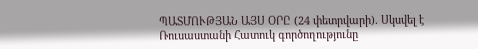ՊԱՏՄՈՒԹՅԱՆ ԱՅՍ ՕՐԸ (24 փետրվարի). Սկսվել է Ռուսաստանի Հատուկ գործողությունը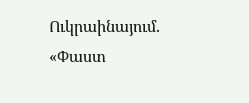Ուկրաինայում. «Փաստ